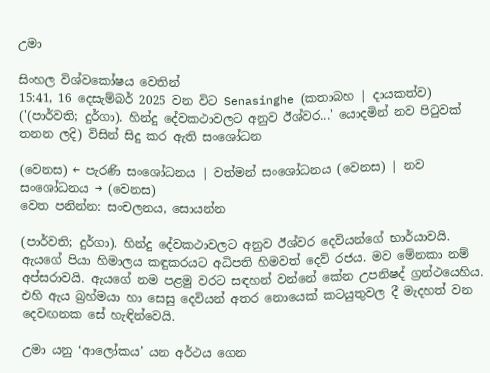උමා

සිංහල විශ්වකෝෂය වෙතින්
15:41, 16 දෙසැම්බර් 2025 වන විට Senasinghe (කතාබහ | දායකත්ව) ('(පාර්වති; දුර්ගා). හින්දු දේවකථාවලට අනුව ඊශ්වර...' යොදමින් නව පිටුවක් තනන ලදි) විසින් සිදු කර ඇති සංශෝධන

(වෙනස) ← පැරණි සංශෝධනය | වත්මන් සංශෝධනය (වෙනස) | නව සංශෝධනය → (වෙනස)
වෙත පනින්න: සංචලනය, සොයන්න

(පාර්වති; දුර්ගා). හින්දු දේවකථාවලට අනුව ඊශ්වර දෙවියන්ගේ භාර්යාවයි. ඇයගේ පියා හිමාලය කඳුකරයට අධිපති හිමවත් දෙව් රජය. මව මේනකා නම් අප්සරාවයි. ඇයගේ නම පළමු වරට සඳහන් වන්නේ කේන උපනිෂද් ග්‍රන්ථයෙහිය. එහි ඇය බ්‍රහ්මයා හා සෙසු දෙවියන් අතර නොයෙක් කටයුතුවල දී මැදහත් වන දෙවඟනක සේ හැඳින්වෙයි.

උමා යනු ‘ආලෝකය’ යන අර්ථය ගෙන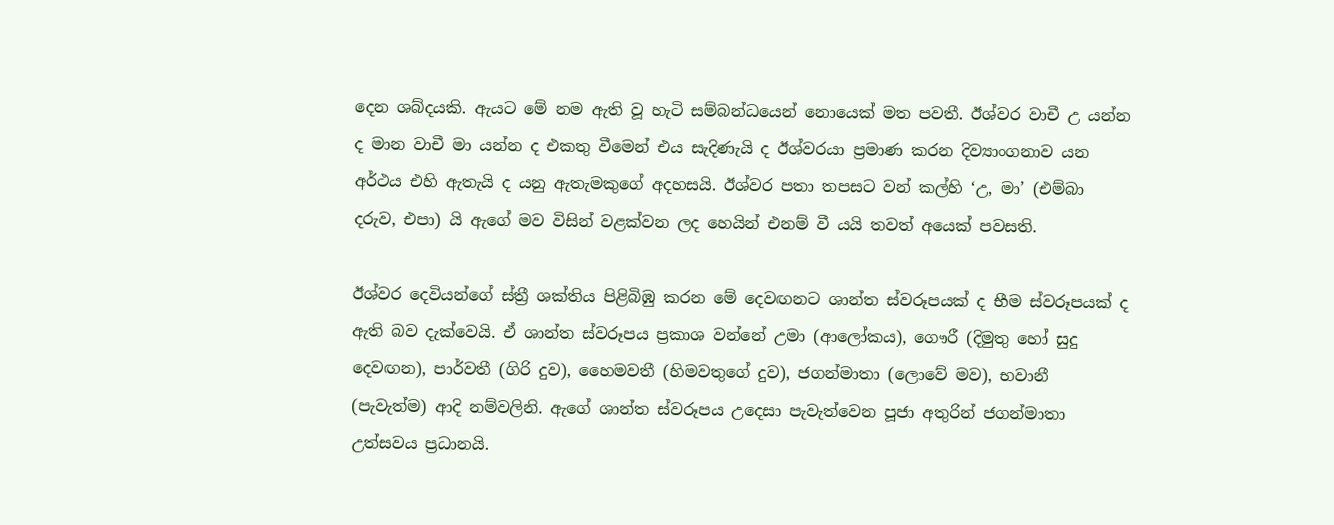දෙන ශබ්දයකි. ඇයට මේ නම ඇති වූ හැටි සම්බන්ධයෙන් නොයෙක් මත පවතී. ඊශ්වර වාචී උ යන්න ද මාන වාචී මා යන්න ද එකතු වීමෙන් එය සැදිණැයි ද ඊශ්වරයා ප්‍රමාණ කරන දිව්‍යාංගනාව යන අර්ථය එහි ඇතැයි ද යනු ඇතැමකුගේ අදහසයි. ඊශ්වර පතා තපසට වන් කල්හි ‘උ, මා’ (එම්බා දරුව, එපා) යි ඇගේ මව විසින් වළක්වන ලද හෙයින් එනම් වී යයි තවත් අයෙක් පවසති.

ඊශ්වර දෙවියන්ගේ ස්ත්‍රී ශක්තිය පිළිබිඹු කරන මේ දෙවඟනට ශාන්ත ස්වරූපයක් ද භීම ස්වරූපයක් ද ඇති බව දැක්වෙයි. ඒ ශාන්ත ස්වරූපය ප්‍රකාශ වන්නේ උමා (ආලෝකය), ගෞරී (දිමුතු හෝ සුදු දෙවඟන), පාර්වතී (ගිරි දුව), හෛමවතී (හිමවතුගේ දුව), ජගන්මාතා (ලොවේ මව), භවානී (පැවැත්ම) ආදි නම්වලිනි. ඇගේ ශාන්ත ස්වරූපය උදෙසා පැවැත්වෙන පූජා අතුරින් ජගන්මාතා උත්සවය ප්‍රධානයි.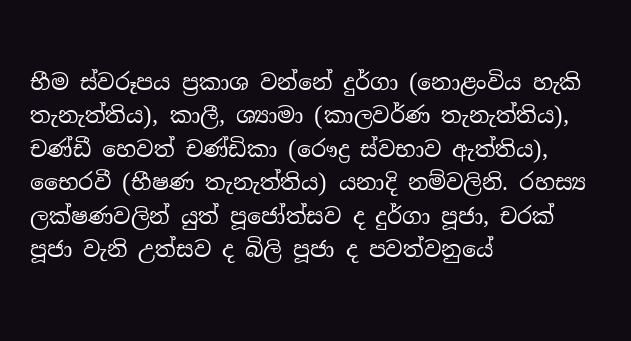භීම ස්වරූපය ප්‍රකාශ වන්නේ දුර්ගා (නොළංවිය හැකි තැනැත්තිය), කාලී, ශ්‍යාමා (කාලවර්ණ තැනැත්තිය), චණ්ඩී හෙවත් චණ්ඩිකා (රෞද්‍ර ස්වභාව ඇත්තිය), භෛරවී (භීෂණ තැනැත්තිය) යනාදි නම්වලිනි. රහස්‍ය ලක්ෂණවලින් යුත් පූජෝත්සව ද දුර්ගා පූජා, චරක් පූජා වැනි උත්සව ද බිලි පූජා ද පවත්වනුයේ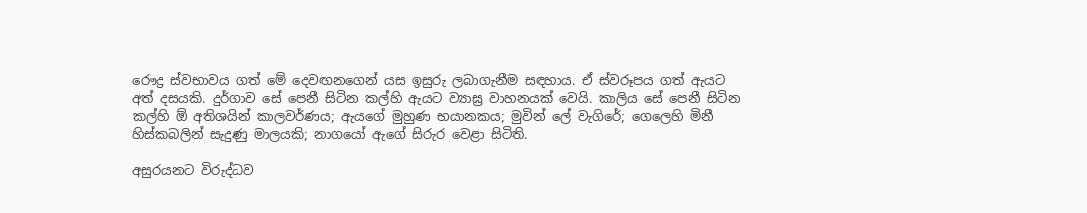රෞද්‍ර ස්වභාවය ගත් මේ දෙවඟනගෙන් යස ඉසුරු ලබාගැනීම සඳහාය. ඒ ස්වරූපය ගත් ඇයට අත් දසයකි. දුර්ගාව සේ පෙනී සිටින කල්හි ඇයට ව්‍යාඝ්‍ර වාහනයක් වෙයි. කාලිය සේ පෙනී සිටින කල්හි ඕ අතිශයින් කාලවර්ණය; ඇයගේ මුහුණ භයානකය; මුවින් ලේ වැගිරේ; ගෙලෙහි මිනී හිස්කබලින් සැදුණු මාලයකි; නාගයෝ ඇගේ සිරුර වෙළා සිටිති.

අසුරයනට විරුද්ධව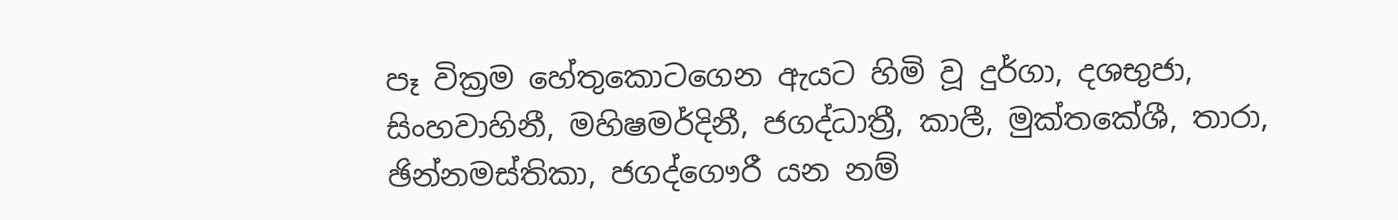පෑ වික්‍රම හේතුකොටගෙන ඇයට හිමි වූ දුර්ගා, දශභුජා, සිංහවාහිනී, මහිෂමර්දිනී, ජගද්ධාත්‍රී, කාලී, මුක්තකේශී, තාරා, ඡින්නමස්තිකා, ජගද්ගෞරී යන නම්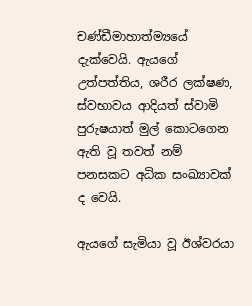චණ්ඩීමාහාත්ම්‍යයේ දැක්වෙයි. ඇයගේ උත්පත්තිය, ශරීර ලක්ෂණ, ස්වභාවය ආදියත් ස්වාමි පුරුෂයාත් මුල් කොටගෙන ඇති වූ තවත් නම් පනසකට අධික සංඛ්‍යාවක් ද වෙයි.

ඇයගේ සැමියා වූ ඊශ්වරයා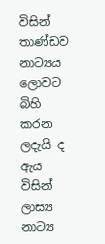විසින් තාණ්ඩව නාට්‍යය ලොවට බිහි කරන ලදැයි ද ඇය විසින් ලාස්‍ය නාට්‍ය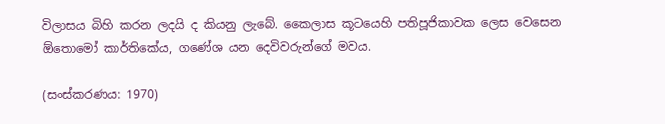විලාසය බිහි කරන ලදයි ද කියනු ලැබේ. කෛලාස කූටයෙහි පතිපූජිකාවක ලෙස වෙසෙන ඕතොමෝ කාර්තිකේය, ගණේශ යන දෙවිවරුන්ගේ මවය.

(සංස්කරණය: 1970)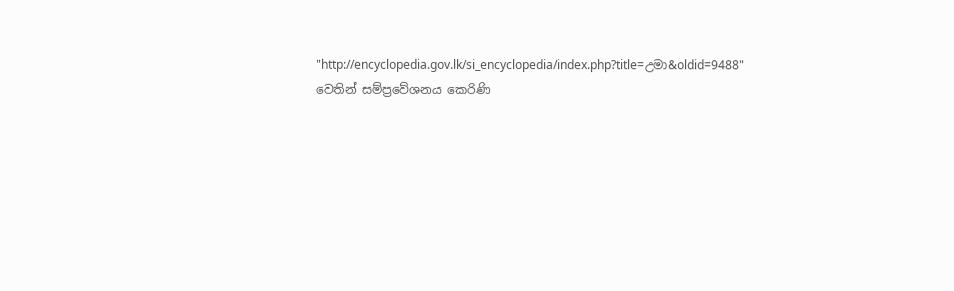"http://encyclopedia.gov.lk/si_encyclopedia/index.php?title=උමා&oldid=9488" වෙතින් සම්ප්‍රවේශනය කෙරිණි